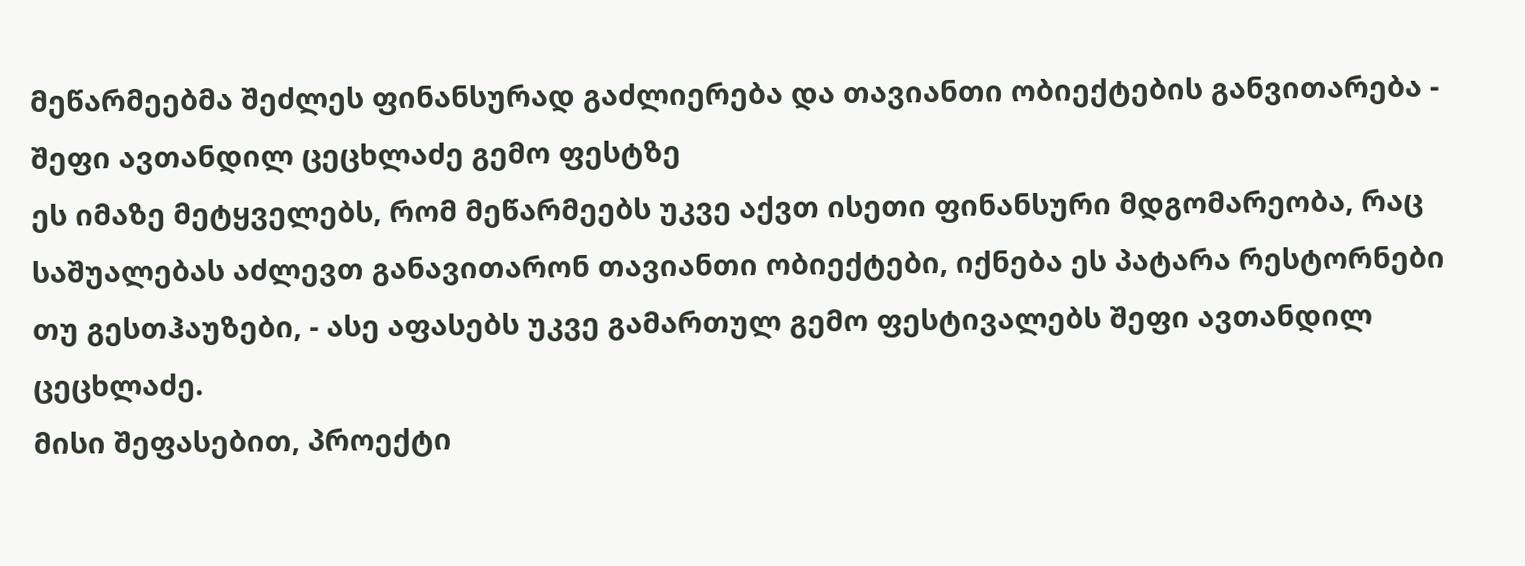მეწარმეებმა შეძლეს ფინანსურად გაძლიერება და თავიანთი ობიექტების განვითარება - შეფი ავთანდილ ცეცხლაძე გემო ფესტზე
ეს იმაზე მეტყველებს, რომ მეწარმეებს უკვე აქვთ ისეთი ფინანსური მდგომარეობა, რაც საშუალებას აძლევთ განავითარონ თავიანთი ობიექტები, იქნება ეს პატარა რესტორნები თუ გესთჰაუზები, - ასე აფასებს უკვე გამართულ გემო ფესტივალებს შეფი ავთანდილ ცეცხლაძე.
მისი შეფასებით, პროექტი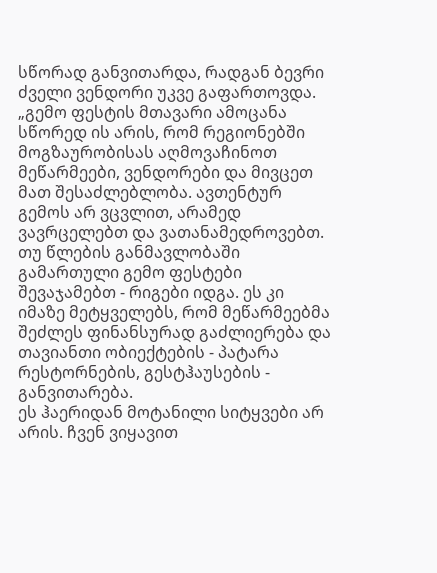სწორად განვითარდა, რადგან ბევრი ძველი ვენდორი უკვე გაფართოვდა.
„გემო ფესტის მთავარი ამოცანა სწორედ ის არის, რომ რეგიონებში მოგზაურობისას აღმოვაჩინოთ მეწარმეები, ვენდორები და მივცეთ მათ შესაძლებლობა. ავთენტურ გემოს არ ვცვლით, არამედ ვავრცელებთ და ვათანამედროვებთ.
თუ წლების განმავლობაში გამართული გემო ფესტები შევაჯამებთ - რიგები იდგა. ეს კი იმაზე მეტყველებს, რომ მეწარმეებმა შეძლეს ფინანსურად გაძლიერება და თავიანთი ობიექტების - პატარა რესტორნების, გესტჰაუსების - განვითარება.
ეს ჰაერიდან მოტანილი სიტყვები არ არის. ჩვენ ვიყავით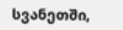სვანეთში,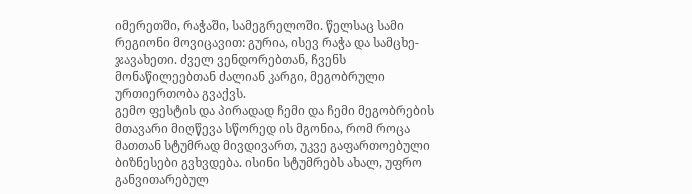იმერეთში, რაჭაში, სამეგრელოში. წელსაც სამი რეგიონი მოვიცავით: გურია, ისევ რაჭა და სამცხე-ჯავახეთი. ძველ ვენდორებთან, ჩვენს მონაწილეებთან ძალიან კარგი, მეგობრული ურთიერთობა გვაქვს.
გემო ფესტის და პირადად ჩემი და ჩემი მეგობრების მთავარი მიღწევა სწორედ ის მგონია, რომ როცა მათთან სტუმრად მივდივართ, უკვე გაფართოებული ბიზნესები გვხვდება. ისინი სტუმრებს ახალ, უფრო განვითარებულ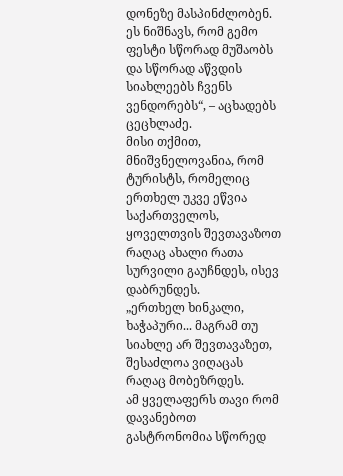დონეზე მასპინძლობენ.
ეს ნიშნავს, რომ გემო ფესტი სწორად მუშაობს და სწორად აწვდის სიახლეებს ჩვენს ვენდორებს“, – აცხადებს ცეცხლაძე.
მისი თქმით, მნიშვნელოვანია, რომ ტურისტს, რომელიც ერთხელ უკვე ეწვია საქართველოს, ყოველთვის შევთავაზოთ რაღაც ახალი რათა სურვილი გაუჩნდეს, ისევ დაბრუნდეს.
„ერთხელ ხინკალი, ხაჭაპური... მაგრამ თუ სიახლე არ შევთავაზეთ, შესაძლოა ვიღაცას რაღაც მობეზრდეს.
ამ ყველაფერს თავი რომ დავანებოთ გასტრონომია სწორედ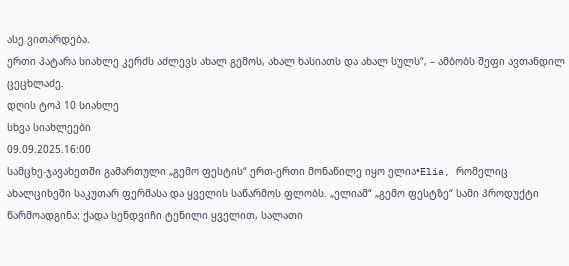ასე ვითარდება.
ერთი პატარა სიახლე კერძს აძლევს ახალ გემოს, ახალ ხასიათს და ახალ სულს“, – ამბობს შეფი ავთანდილ ცეცხლაძე.
დღის ტოპ 10 სიახლე
სხვა სიახლეები
09.09.2025.16:00
სამცხე-ჯავახეთში გამართული „გემო ფესტის“ ერთ-ერთი მონაწილე იყო ელია•Elia, რომელიც ახალციხეში საკუთარ ფერმასა და ყველის საწარმოს ფლობს. „ელიამ“ „გემო ფესტზე“ სამი პროდუქტი წარმოადგინა: ქადა სენდვიჩი ტენილი ყველით, სალათი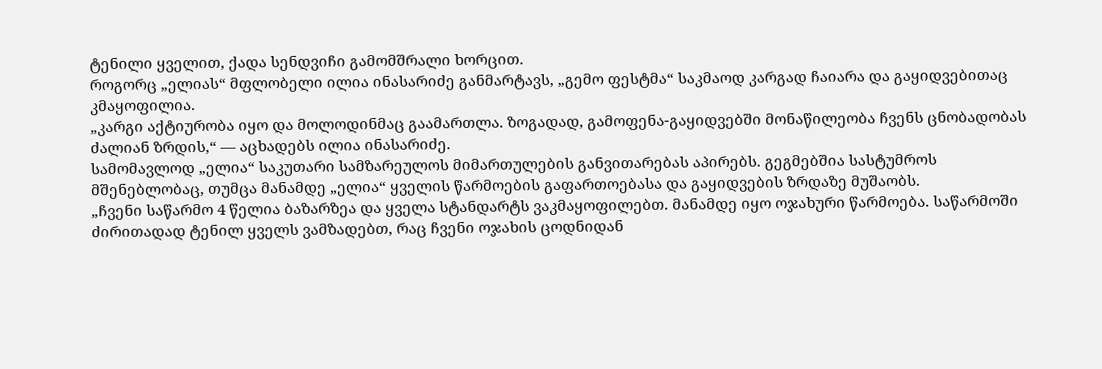ტენილი ყველით, ქადა სენდვიჩი გამომშრალი ხორცით.
როგორც „ელიას“ მფლობელი ილია ინასარიძე განმარტავს, „გემო ფესტმა“ საკმაოდ კარგად ჩაიარა და გაყიდვებითაც კმაყოფილია.
„კარგი აქტიურობა იყო და მოლოდინმაც გაამართლა. ზოგადად, გამოფენა-გაყიდვებში მონაწილეობა ჩვენს ცნობადობას ძალიან ზრდის,“ — აცხადებს ილია ინასარიძე.
სამომავლოდ „ელია“ საკუთარი სამზარეულოს მიმართულების განვითარებას აპირებს. გეგმებშია სასტუმროს მშენებლობაც, თუმცა მანამდე „ელია“ ყველის წარმოების გაფართოებასა და გაყიდვების ზრდაზე მუშაობს.
„ჩვენი საწარმო 4 წელია ბაზარზეა და ყველა სტანდარტს ვაკმაყოფილებთ. მანამდე იყო ოჯახური წარმოება. საწარმოში ძირითადად ტენილ ყველს ვამზადებთ, რაც ჩვენი ოჯახის ცოდნიდან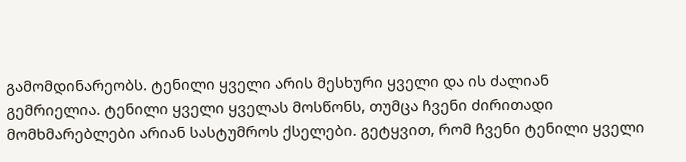გამომდინარეობს. ტენილი ყველი არის მესხური ყველი და ის ძალიან გემრიელია. ტენილი ყველი ყველას მოსწონს, თუმცა ჩვენი ძირითადი მომხმარებლები არიან სასტუმროს ქსელები. გეტყვით, რომ ჩვენი ტენილი ყველი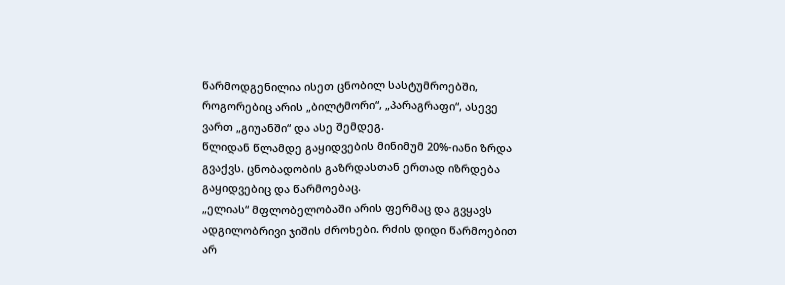წარმოდგენილია ისეთ ცნობილ სასტუმროებში, როგორებიც არის „ბილტმორი“, „პარაგრაფი“, ასევე ვართ „გიუანში“ და ასე შემდეგ.
წლიდან წლამდე გაყიდვების მინიმუმ 20%-იანი ზრდა გვაქვს. ცნობადობის გაზრდასთან ერთად იზრდება გაყიდვებიც და წარმოებაც.
„ელიას“ მფლობელობაში არის ფერმაც და გვყავს ადგილობრივი ჯიშის ძროხები. რძის დიდი წარმოებით არ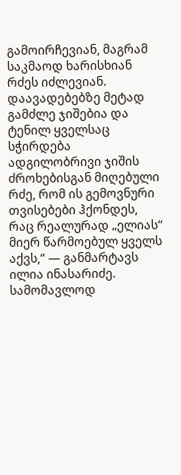გამოირჩევიან, მაგრამ საკმაოდ ხარისხიან რძეს იძლევიან. დაავადებებზე მეტად გამძლე ჯიშებია და ტენილ ყველსაც სჭირდება ადგილობრივი ჯიშის ძროხებისგან მიღებული რძე, რომ ის გემოვნური თვისებები ჰქონდეს, რაც რეალურად „ელიას“ მიერ წარმოებულ ყველს აქვს,“ — განმარტავს ილია ინასარიძე.
სამომავლოდ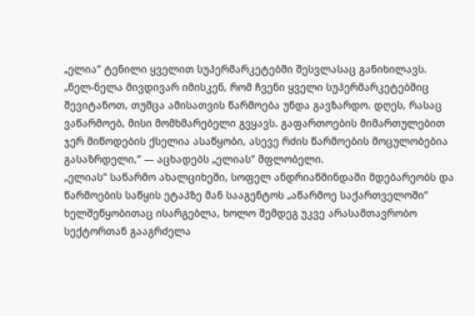„ელია“ ტენილი ყველით სუპერმარკეტებში შესვლასაც განიხილავს.
„ნელ-ნელა მივდივარ იმისკენ, რომ ჩვენი ყველი სუპერმარკეტებშიც შევიტანოთ, თუმცა ამისათვის წარმოება უნდა გავზარდო. დღეს, რასაც ვაწარმოებ, მისი მომხმარებელი გვყავს. გაფართოების მიმართულებით ჯერ მიწოდების ქსელია ასაწყობი, ასევე რძის წარმოების მოცულობებია გასაზრდელი,“ — აცხადებს „ელიას“ მფლობელი.
„ელიას“ საწარმო ახალციხეში, სოფელ ანდრიაწმინდაში მდებარეობს და წარმოების საწყის ეტაპზე მან სააგენტოს „აწარმოე საქართველოში“ ხელშეწყობითაც ისარგებლა, ხოლო შემდეგ უკვე არასამთავრობო სექტორთან გააგრძელა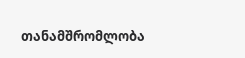თანამშრომლობა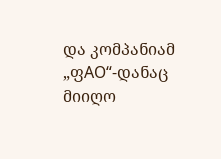და კომპანიამ „ფАО“-დანაც მიიღო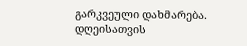გარკვეული დახმარება.
დღეისათვის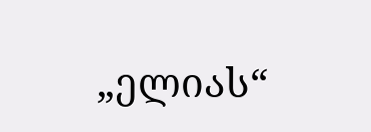„ელიას“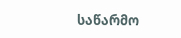საწარმო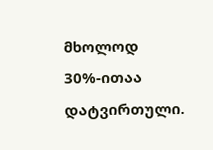მხოლოდ 30%-ითაა დატვირთული.